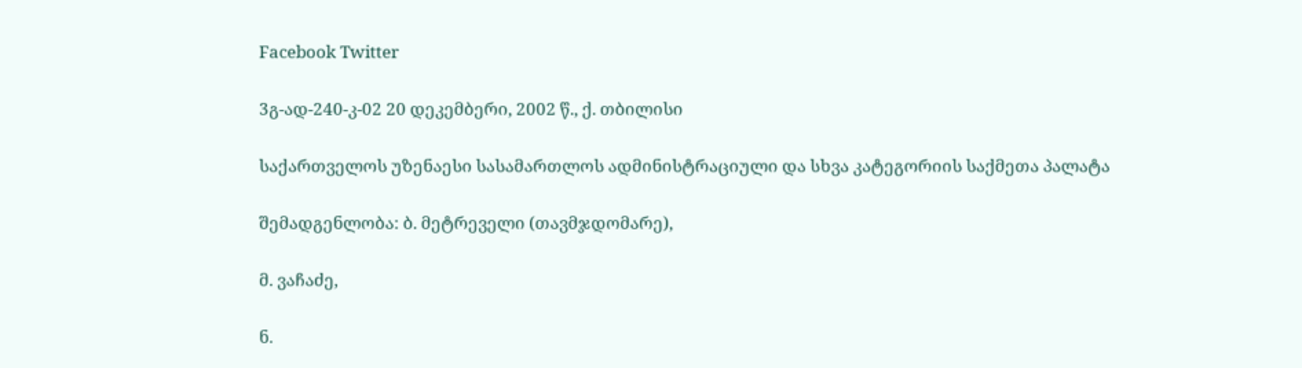Facebook Twitter

3გ-ად-240-კ-02 20 დეკემბერი, 2002 წ., ქ. თბილისი

საქართველოს უზენაესი სასამართლოს ადმინისტრაციული და სხვა კატეგორიის საქმეთა პალატა

შემადგენლობა: ბ. მეტრეველი (თავმჯდომარე),

მ. ვაჩაძე,

ნ.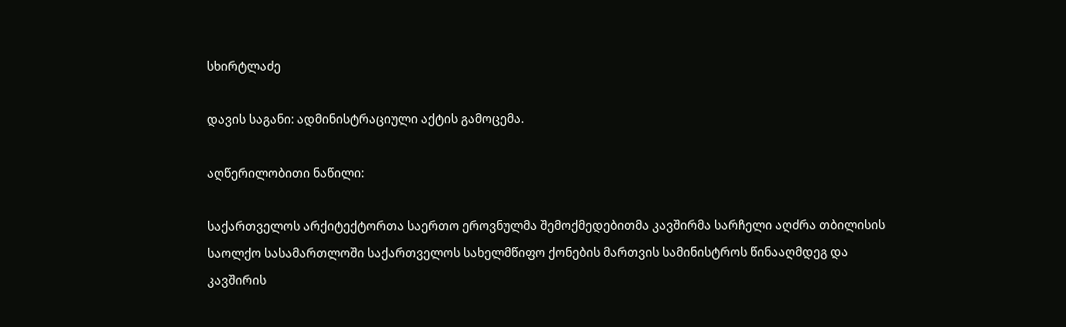სხირტლაძე

დავის საგანი: ადმინისტრაციული აქტის გამოცემა.

აღწერილობითი ნაწილი:

საქართველოს არქიტექტორთა საერთო ეროვნულმა შემოქმედებითმა კავშირმა სარჩელი აღძრა თბილისის საოლქო სასამართლოში საქართველოს სახელმწიფო ქონების მართვის სამინისტროს წინააღმდეგ და კავშირის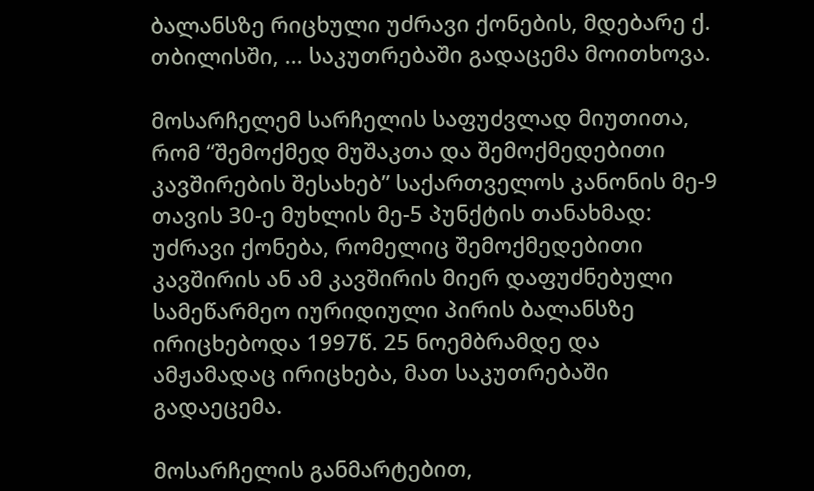ბალანსზე რიცხული უძრავი ქონების, მდებარე ქ. თბილისში, ... საკუთრებაში გადაცემა მოითხოვა.

მოსარჩელემ სარჩელის საფუძვლად მიუთითა, რომ “შემოქმედ მუშაკთა და შემოქმედებითი კავშირების შესახებ” საქართველოს კანონის მე-9 თავის 30-ე მუხლის მე-5 პუნქტის თანახმად: უძრავი ქონება, რომელიც შემოქმედებითი კავშირის ან ამ კავშირის მიერ დაფუძნებული სამეწარმეო იურიდიული პირის ბალანსზე ირიცხებოდა 1997წ. 25 ნოემბრამდე და ამჟამადაც ირიცხება, მათ საკუთრებაში გადაეცემა.

მოსარჩელის განმარტებით,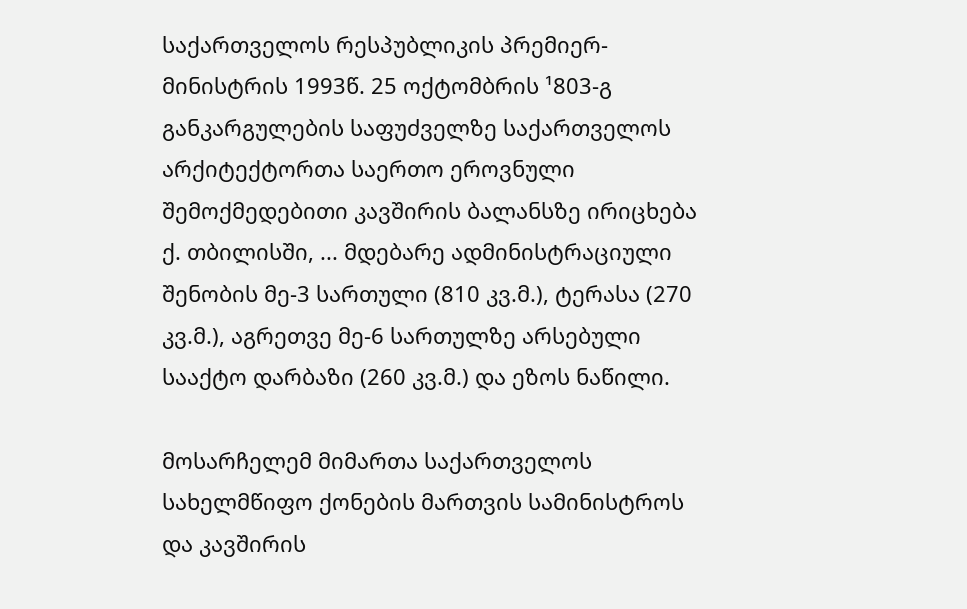საქართველოს რესპუბლიკის პრემიერ-მინისტრის 1993წ. 25 ოქტომბრის ¹803-გ განკარგულების საფუძველზე საქართველოს არქიტექტორთა საერთო ეროვნული შემოქმედებითი კავშირის ბალანსზე ირიცხება ქ. თბილისში, ... მდებარე ადმინისტრაციული შენობის მე-3 სართული (810 კვ.მ.), ტერასა (270 კვ.მ.), აგრეთვე მე-6 სართულზე არსებული სააქტო დარბაზი (260 კვ.მ.) და ეზოს ნაწილი.

მოსარჩელემ მიმართა საქართველოს სახელმწიფო ქონების მართვის სამინისტროს და კავშირის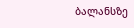ბალანსზე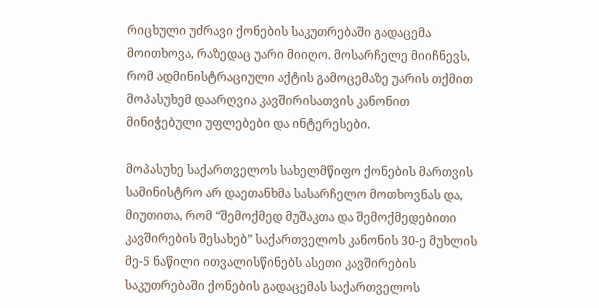რიცხული უძრავი ქონების საკუთრებაში გადაცემა მოითხოვა, რაზედაც უარი მიიღო. მოსარჩელე მიიჩნევს, რომ ადმინისტრაციული აქტის გამოცემაზე უარის თქმით მოპასუხემ დაარღვია კავშირისათვის კანონით მინიჭებული უფლებები და ინტერესები.

მოპასუხე საქართველოს სახელმწიფო ქონების მართვის სამინისტრო არ დაეთანხმა სასარჩელო მოთხოვნას და, მიუთითა, რომ “შემოქმედ მუშაკთა და შემოქმედებითი კავშირების შესახებ” საქართველოს კანონის 30-ე მუხლის მე-5 ნაწილი ითვალისწინებს ასეთი კავშირების საკუთრებაში ქონების გადაცემას საქართველოს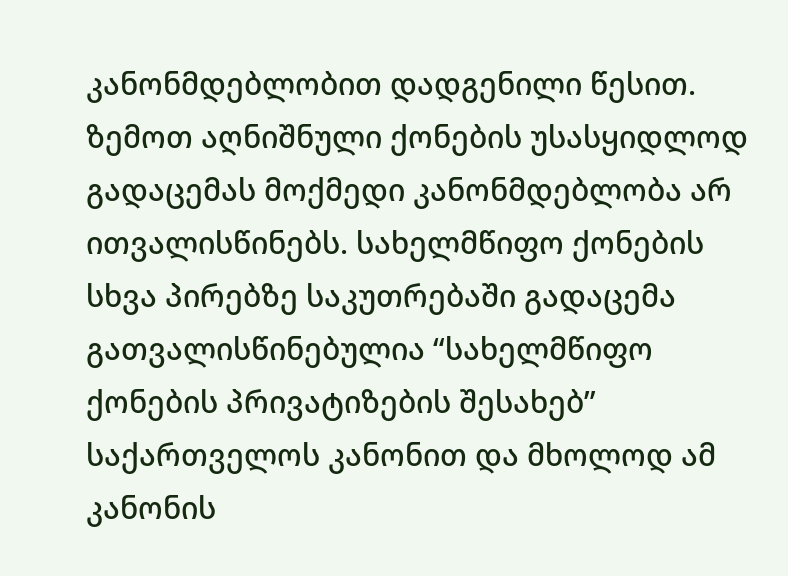კანონმდებლობით დადგენილი წესით. ზემოთ აღნიშნული ქონების უსასყიდლოდ გადაცემას მოქმედი კანონმდებლობა არ ითვალისწინებს. სახელმწიფო ქონების სხვა პირებზე საკუთრებაში გადაცემა გათვალისწინებულია “სახელმწიფო ქონების პრივატიზების შესახებ” საქართველოს კანონით და მხოლოდ ამ კანონის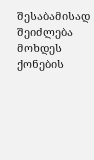შესაბამისად შეიძლება მოხდეს ქონების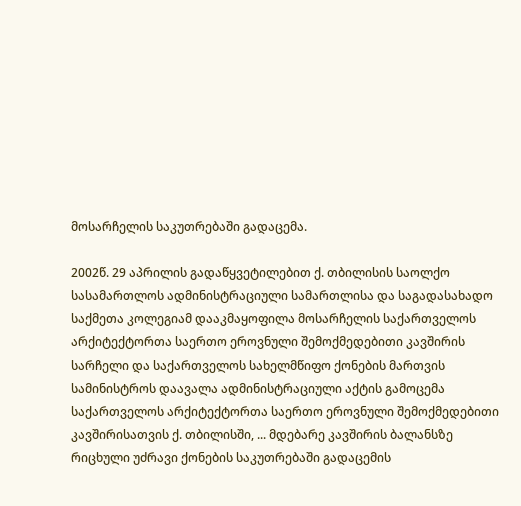მოსარჩელის საკუთრებაში გადაცემა.

2002წ. 29 აპრილის გადაწყვეტილებით ქ. თბილისის საოლქო სასამართლოს ადმინისტრაციული სამართლისა და საგადასახადო საქმეთა კოლეგიამ დააკმაყოფილა მოსარჩელის საქართველოს არქიტექტორთა საერთო ეროვნული შემოქმედებითი კავშირის სარჩელი და საქართველოს სახელმწიფო ქონების მართვის სამინისტროს დაავალა ადმინისტრაციული აქტის გამოცემა საქართველოს არქიტექტორთა საერთო ეროვნული შემოქმედებითი კავშირისათვის ქ. თბილისში, ... მდებარე კავშირის ბალანსზე რიცხული უძრავი ქონების საკუთრებაში გადაცემის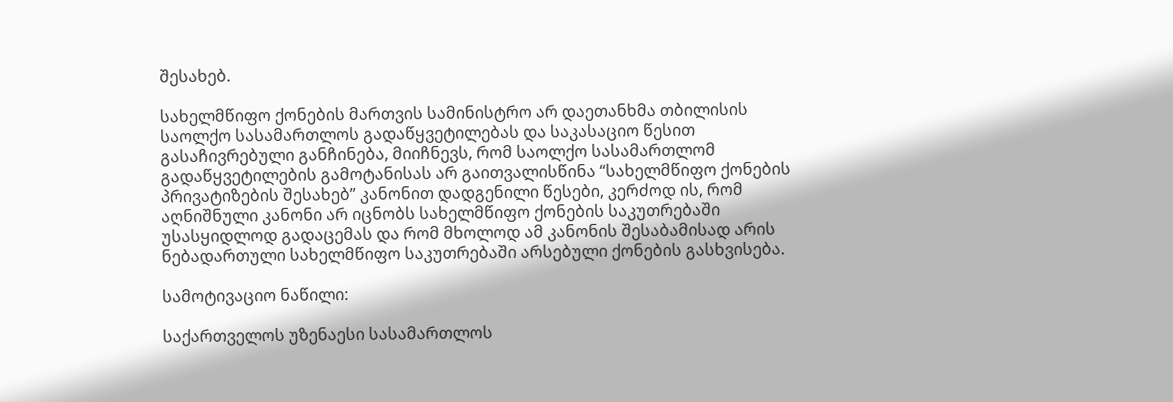შესახებ.

სახელმწიფო ქონების მართვის სამინისტრო არ დაეთანხმა თბილისის საოლქო სასამართლოს გადაწყვეტილებას და საკასაციო წესით გასაჩივრებული განჩინება, მიიჩნევს, რომ საოლქო სასამართლომ გადაწყვეტილების გამოტანისას არ გაითვალისწინა “სახელმწიფო ქონების პრივატიზების შესახებ” კანონით დადგენილი წესები, კერძოდ ის, რომ აღნიშნული კანონი არ იცნობს სახელმწიფო ქონების საკუთრებაში უსასყიდლოდ გადაცემას და რომ მხოლოდ ამ კანონის შესაბამისად არის ნებადართული სახელმწიფო საკუთრებაში არსებული ქონების გასხვისება.

სამოტივაციო ნაწილი:

საქართველოს უზენაესი სასამართლოს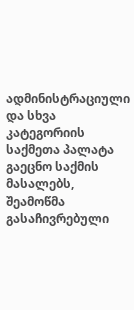ადმინისტრაციული და სხვა კატეგორიის საქმეთა პალატა გაეცნო საქმის მასალებს, შეამოწმა გასაჩივრებული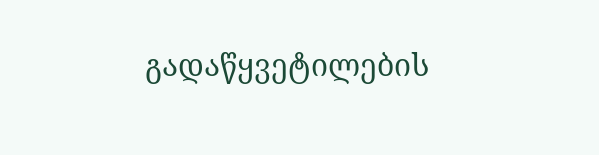გადაწყვეტილების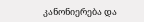კანონიერება და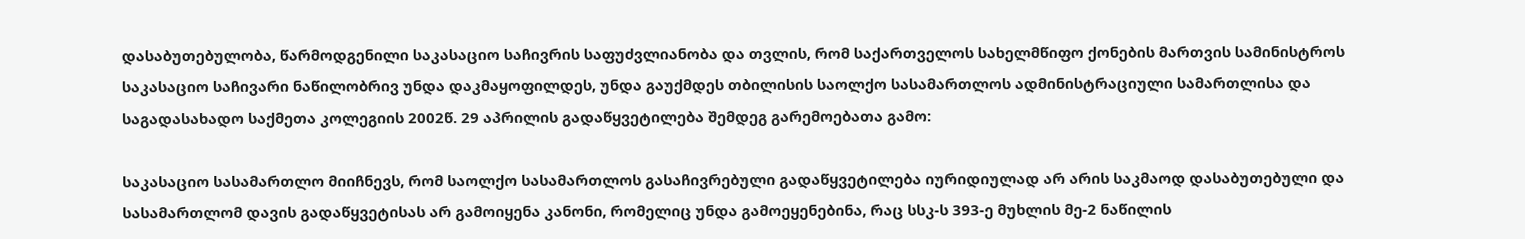დასაბუთებულობა, წარმოდგენილი საკასაციო საჩივრის საფუძვლიანობა და თვლის, რომ საქართველოს სახელმწიფო ქონების მართვის სამინისტროს საკასაციო საჩივარი ნაწილობრივ უნდა დაკმაყოფილდეს, უნდა გაუქმდეს თბილისის საოლქო სასამართლოს ადმინისტრაციული სამართლისა და საგადასახადო საქმეთა კოლეგიის 2002წ. 29 აპრილის გადაწყვეტილება შემდეგ გარემოებათა გამო:

საკასაციო სასამართლო მიიჩნევს, რომ საოლქო სასამართლოს გასაჩივრებული გადაწყვეტილება იურიდიულად არ არის საკმაოდ დასაბუთებული და სასამართლომ დავის გადაწყვეტისას არ გამოიყენა კანონი, რომელიც უნდა გამოეყენებინა, რაც სსკ-ს 393-ე მუხლის მე-2 ნაწილის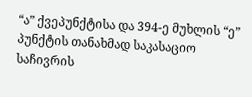“ა” ქვეპუნქტისა და 394-ე მუხლის “ე” პუნქტის თანახმად საკასაციო საჩივრის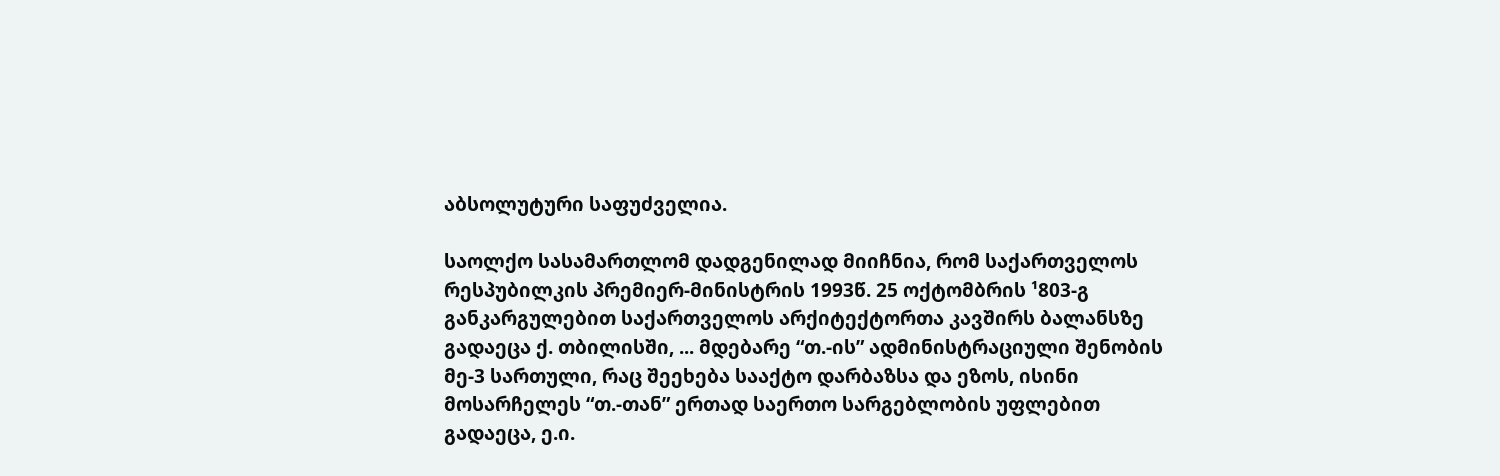აბსოლუტური საფუძველია.

საოლქო სასამართლომ დადგენილად მიიჩნია, რომ საქართველოს რესპუბილკის პრემიერ-მინისტრის 1993წ. 25 ოქტომბრის ¹803-გ განკარგულებით საქართველოს არქიტექტორთა კავშირს ბალანსზე გადაეცა ქ. თბილისში, ... მდებარე “თ.-ის” ადმინისტრაციული შენობის მე-3 სართული, რაც შეეხება სააქტო დარბაზსა და ეზოს, ისინი მოსარჩელეს “თ.-თან” ერთად საერთო სარგებლობის უფლებით გადაეცა, ე.ი.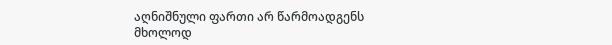აღნიშნული ფართი არ წარმოადგენს მხოლოდ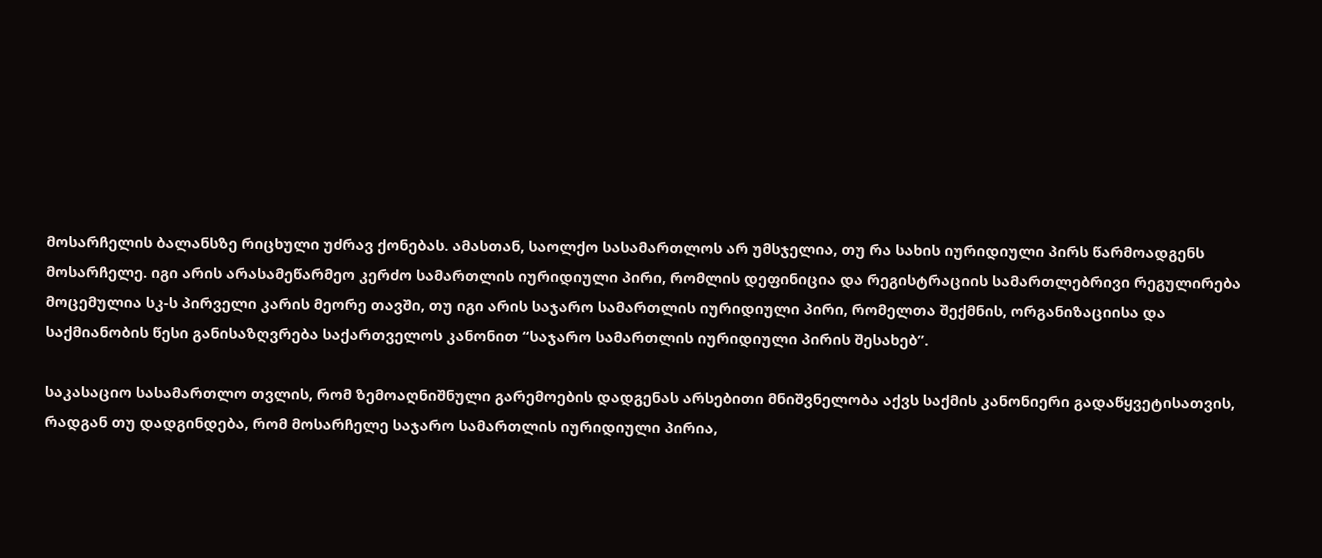მოსარჩელის ბალანსზე რიცხული უძრავ ქონებას. ამასთან, საოლქო სასამართლოს არ უმსჯელია, თუ რა სახის იურიდიული პირს წარმოადგენს მოსარჩელე. იგი არის არასამეწარმეო კერძო სამართლის იურიდიული პირი, რომლის დეფინიცია და რეგისტრაციის სამართლებრივი რეგულირება მოცემულია სკ-ს პირველი კარის მეორე თავში, თუ იგი არის საჯარო სამართლის იურიდიული პირი, რომელთა შექმნის, ორგანიზაციისა და საქმიანობის წესი განისაზღვრება საქართველოს კანონით “საჯარო სამართლის იურიდიული პირის შესახებ”.

საკასაციო სასამართლო თვლის, რომ ზემოაღნიშნული გარემოების დადგენას არსებითი მნიშვნელობა აქვს საქმის კანონიერი გადაწყვეტისათვის, რადგან თუ დადგინდება, რომ მოსარჩელე საჯარო სამართლის იურიდიული პირია,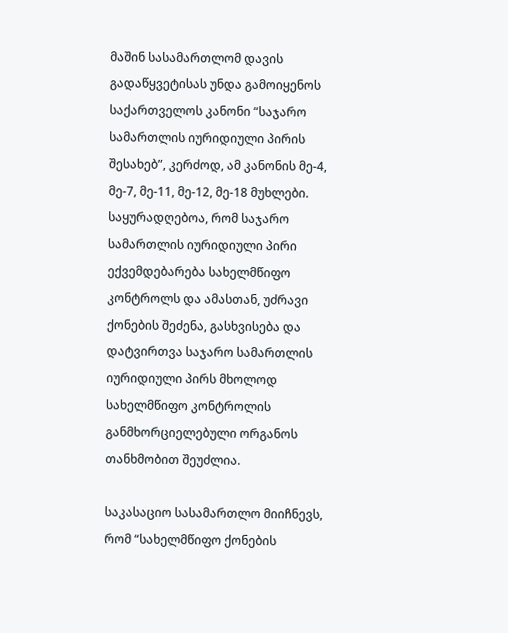მაშინ სასამართლომ დავის გადაწყვეტისას უნდა გამოიყენოს საქართველოს კანონი “საჯარო სამართლის იურიდიული პირის შესახებ”, კერძოდ, ამ კანონის მე-4, მე-7, მე-11, მე-12, მე-18 მუხლები. საყურადღებოა, რომ საჯარო სამართლის იურიდიული პირი ექვემდებარება სახელმწიფო კონტროლს და ამასთან, უძრავი ქონების შეძენა, გასხვისება და დატვირთვა საჯარო სამართლის იურიდიული პირს მხოლოდ სახელმწიფო კონტროლის განმხორციელებული ორგანოს თანხმობით შეუძლია.

საკასაციო სასამართლო მიიჩნევს, რომ “სახელმწიფო ქონების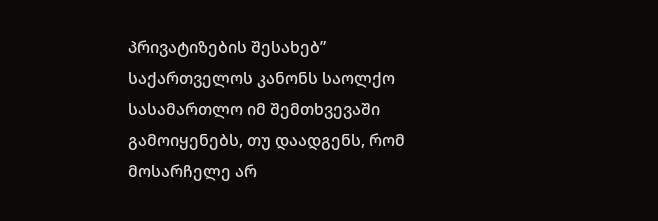პრივატიზების შესახებ” საქართველოს კანონს საოლქო სასამართლო იმ შემთხვევაში გამოიყენებს, თუ დაადგენს, რომ მოსარჩელე არ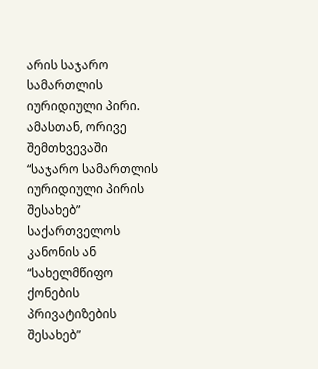არის საჯარო სამართლის იურიდიული პირი. ამასთან, ორივე შემთხვევაში “საჯარო სამართლის იურიდიული პირის შესახებ” საქართველოს კანონის ან “სახელმწიფო ქონების პრივატიზების შესახებ”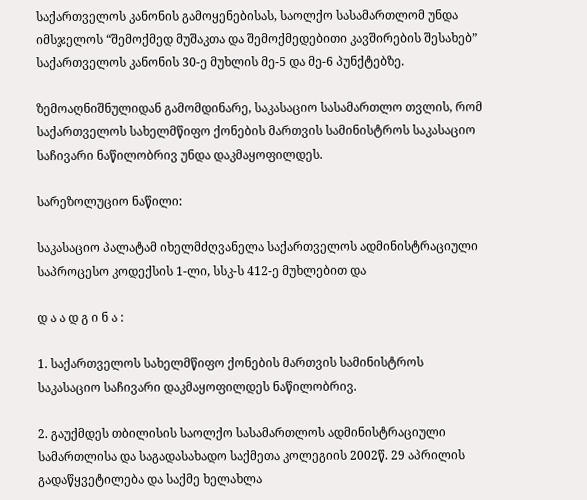საქართველოს კანონის გამოყენებისას, საოლქო სასამართლომ უნდა იმსჯელოს “შემოქმედ მუშაკთა და შემოქმედებითი კავშირების შესახებ” საქართველოს კანონის 30-ე მუხლის მე-5 და მე-6 პუნქტებზე.

ზემოაღნიშნულიდან გამომდინარე, საკასაციო სასამართლო თვლის, რომ საქართველოს სახელმწიფო ქონების მართვის სამინისტროს საკასაციო საჩივარი ნაწილობრივ უნდა დაკმაყოფილდეს.

სარეზოლუციო ნაწილი:

საკასაციო პალატამ იხელმძღვანელა საქართველოს ადმინისტრაციული საპროცესო კოდექსის 1-ლი, სსკ-ს 412-ე მუხლებით და

დ ა ა დ გ ი ნ ა :

1. საქართველოს სახელმწიფო ქონების მართვის სამინისტროს საკასაციო საჩივარი დაკმაყოფილდეს ნაწილობრივ.

2. გაუქმდეს თბილისის საოლქო სასამართლოს ადმინისტრაციული სამართლისა და საგადასახადო საქმეთა კოლეგიის 2002წ. 29 აპრილის გადაწყვეტილება და საქმე ხელახლა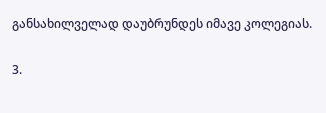განსახილველად დაუბრუნდეს იმავე კოლეგიას.

3.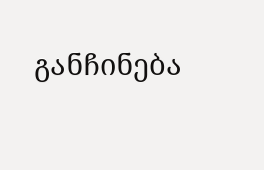განჩინება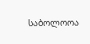საბოლოოა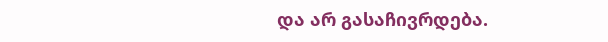და არ გასაჩივრდება.